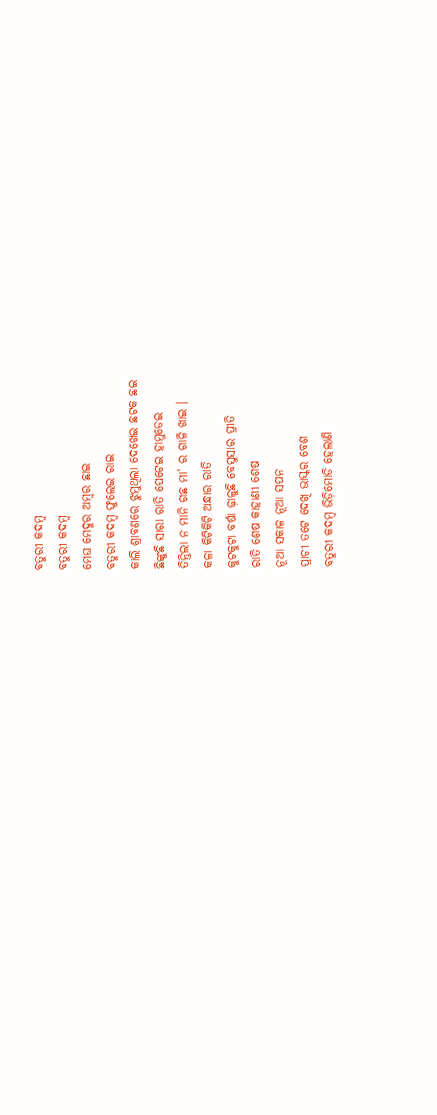ବତୁରୀ କଦମ୍ବ
ବତୁରୀ କଦମ୍ବ
ମେଘ ମେଦୁର ଅମ୍ବର ଛାଇ
ବତୁରୀ କଦମ୍ବ ଫୁଲେଇ ରାଇ
କାଲି ଶ୍ରାବଣରେ ଝୁମୁଥିଲା ଦେଖେଇ ଛଟକ ଛଇ
ଛିଙ୍କୁଛି ସାରା ରାତି ପେଟେଇ ହାମୁଡେଇ
ତିନ୍ତିଲା ନ ମାନି ଗଛ ମା' ର ଗାଳି ଖାଇ ।
କଳା କିଟିକିଟି ଅନ୍ଧାର ରାତି
କୁଟକୁଟା ବର୍ଷା ଢ଼ାଳୁଛି ବେସୁସାର ପ୍ରୀତି
ରାତି ଶେଷ କାହାଣୀ ଶେଷ
ନୂଆ ସକାଳ ନୂଆ ସପନ
ପ୍ରାଚୀ ତଟେ ଦେଖି ଭାସ୍କର ବେଶ
ବତୁରୀ କଦମ୍ବ ଭିଡ଼ିମୋଡି ହେଲାଣି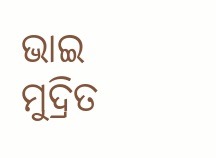ଭାଇ
ମୁଦ୍ରିତ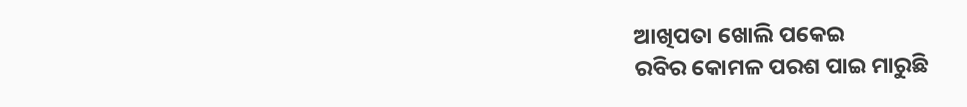ଆଖିପତା ଖୋଲି ପକେଇ
ରବିର କୋମଳ ପରଶ ପାଇ ମାରୁଛି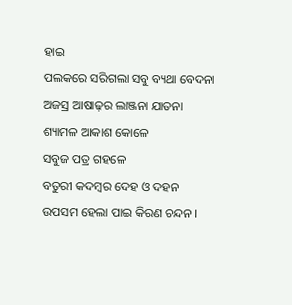ହାଇ
ପଲକରେ ସରିଗଲା ସବୁ ବ୍ୟଥା ବେଦନା
ଅଜସ୍ର ଆଷାଢ଼ର ଲାଞ୍ଜନା ଯାତନା
ଶ୍ୟାମଳ ଆକାଶ କୋଳେ
ସବୁଜ ପତ୍ର ଗହଳେ
ବତୁରୀ କଦମ୍ବର ଦେହ ଓ ଦହନ
ଉପସମ ହେଲା ପାଇ କିରଣ ଚନ୍ଦନ ।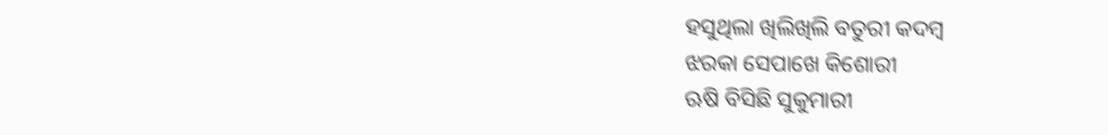ହସୁଥିଲା ଖିଲିଖିଲି ବତୁରୀ କଦମ୍ବ
ଝରକା ସେପାଖେ କିଶୋରୀ
ଋଷି ବିସିଛି ସୁକୁମାରୀ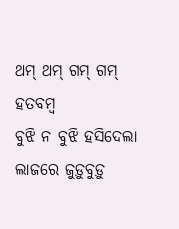ଥମ୍ ଥମ୍ ଗମ୍ ଗମ୍ ହତବମ୍ବ
ବୁଝି ନ ବୁଝି ହସିଦେଲା
ଲାଜରେ ଜୁଡ଼ୁବୁଡ଼ୁ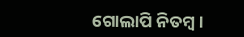ଗୋଲାପି ନିତମ୍ବ ।